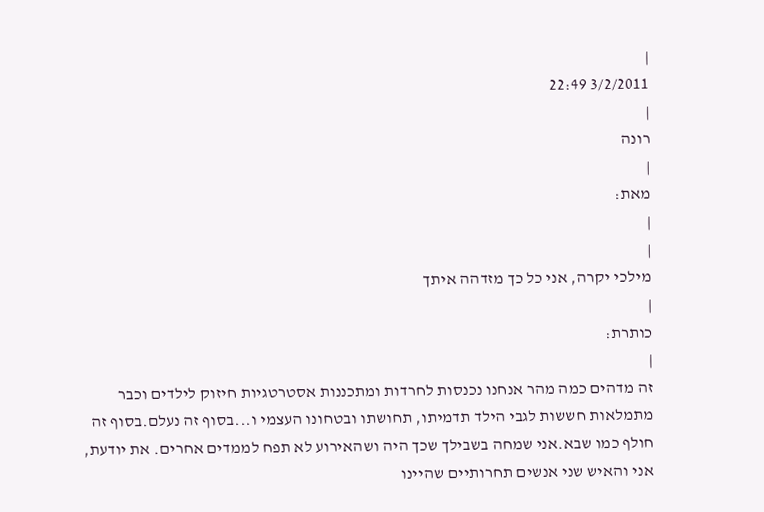|
3/2/2011 22:49
|
רונה
|
מאת:
|
|
מילכי יקרה, אני כל כך מזדהה איתך
|
כותרת:
|
זה מדהים כמה מהר אנחנו נכנסות לחרדות ומתכננות אסטרטגיות חיזוק לילדים וכבר מתמלאות חששות לגבי הילד תדמיתו, תחושתו ובטחונו העצמי ו...בסוף זה נעלם.בסוף זה חולף כמו שבא.אני שמחה בשבילך שכך היה ושהאירוע לא תפח לממדים אחרים. את יודעת, אני והאיש שני אנשים תחרותיים שהיינו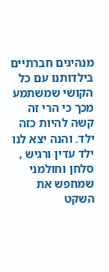מנהיגים חברתיים בילדותנו עם כל הקושי שמשתמע מכך כי הרי זה קשה להיות כזה ילד. והנה יצא לנו ילד עדין ורגיש , סלחן וחולמני שמחפש את השקט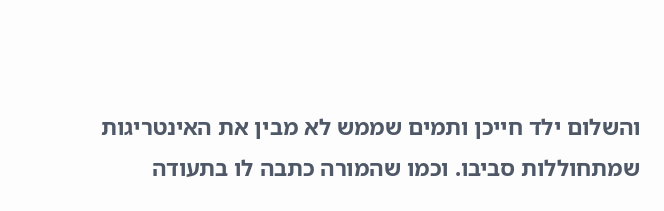והשלום ילד חייכן ותמים שממש לא מבין את האינטריגות שמתחוללות סביבו. וכמו שהמורה כתבה לו בתעודה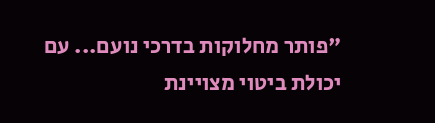"פותר מחלוקות בדרכי נועם... עם יכולת ביטוי מצויינת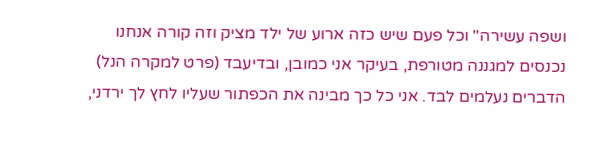ושפה עשירה" וכל פעם שיש כזה ארוע של ילד מציק וזה קורה אנחנו נכנסים למגננה מטורפת, בעיקר אני כמובן, ובדיעבד (פרט למקרה הנל) הדברים נעלמים לבד. אני כל כך מבינה את הכפתור שעליו לחץ לך ירדני,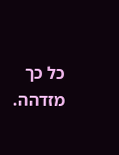כל כך מזדהה.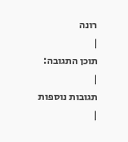רונה
|
תוכן התגובה:
|
תגובות נוספות
|